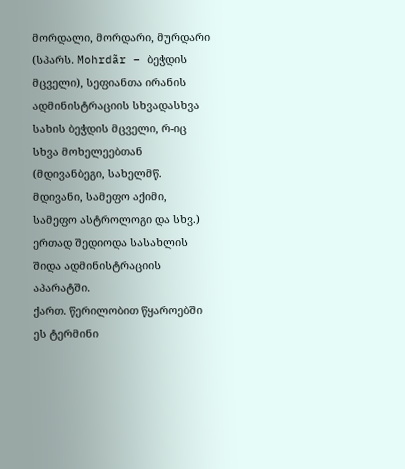მორდალი, მორდარი, მურდარი (სპარს. Mohrdãr – ბეჭდის მცველი), სეფიანთა ირანის ადმინისტრაციის სხვადასხვა სახის ბეჭდის მცველი, რ-იც სხვა მოხელეებთან (მდივანბეგი, სახელმწ. მდივანი, სამეფო აქიმი, სამეფო ასტროლოგი და სხვ.) ერთად შედიოდა სასახლის შიდა ადმინისტრაციის აპარატში.
ქართ. წერილობით წყაროებში ეს ტერმინი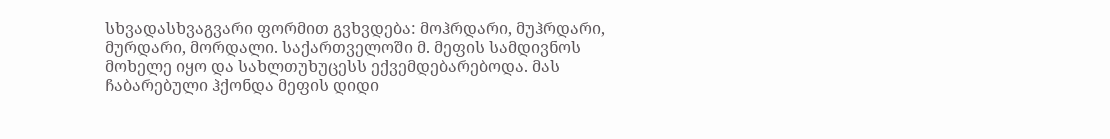სხვადასხვაგვარი ფორმით გვხვდება: მოჰრდარი, მუჰრდარი, მურდარი, მორდალი. საქართველოში მ. მეფის სამდივნოს მოხელე იყო და სახლთუხუცესს ექვემდებარებოდა. მას ჩაბარებული ჰქონდა მეფის დიდი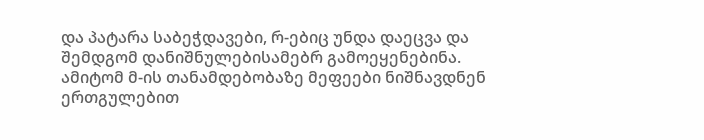და პატარა საბეჭდავები, რ-ებიც უნდა დაეცვა და შემდგომ დანიშნულებისამებრ გამოეყენებინა. ამიტომ მ-ის თანამდებობაზე მეფეები ნიშნავდნენ ერთგულებით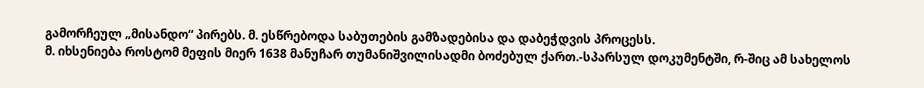გამორჩეულ „მისანდო“ პირებს. მ. ესწრებოდა საბუთების გამზადებისა და დაბეჭდვის პროცესს.
მ. იხსენიება როსტომ მეფის მიერ 1638 მანუჩარ თუმანიშვილისადმი ბოძებულ ქართ.-სპარსულ დოკუმენტში, რ-შიც ამ სახელოს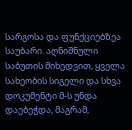სარგოსა და ფუნქციებზეა საუბარი. აღნიშნული საბუთის მიხედვით, ყველა სახეობის სიგელი და სხვა დოკუმენტი მ-ს უნდა დაებეჭდა, მაგრამ,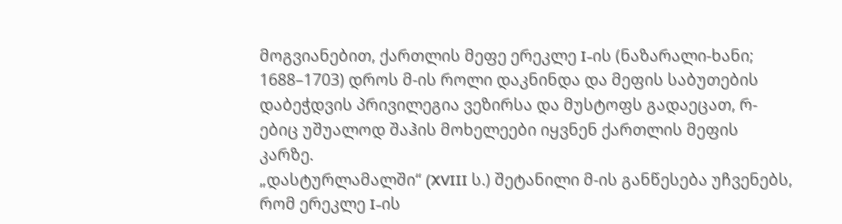მოგვიანებით, ქართლის მეფე ერეკლე I-ის (ნაზარალი-ხანი; 1688–1703) დროს მ-ის როლი დაკნინდა და მეფის საბუთების დაბეჭდვის პრივილეგია ვეზირსა და მუსტოფს გადაეცათ, რ-ებიც უშუალოდ შაჰის მოხელეები იყვნენ ქართლის მეფის კარზე.
„დასტურლამალში“ (XVIII ს.) შეტანილი მ-ის განწესება უჩვენებს, რომ ერეკლე I-ის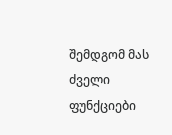შემდგომ მას ძველი ფუნქციები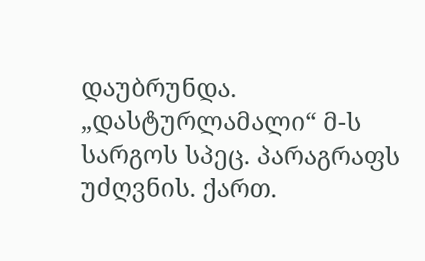დაუბრუნდა. „დასტურლამალი“ მ-ს სარგოს სპეც. პარაგრაფს უძღვნის. ქართ.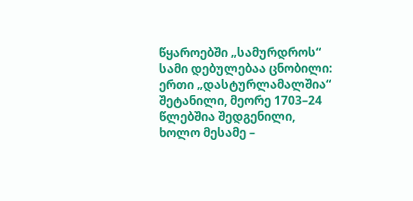წყაროებში „სამურდროს“ სამი დებულებაა ცნობილი: ერთი „დასტურლამალშია“ შეტანილი, მეორე 1703–24 წლებშია შედგენილი, ხოლო მესამე –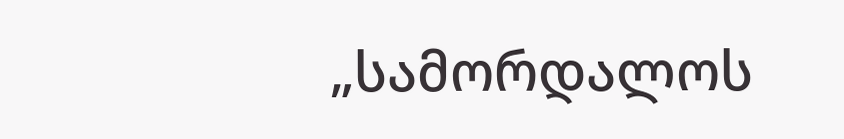„სამორდალოს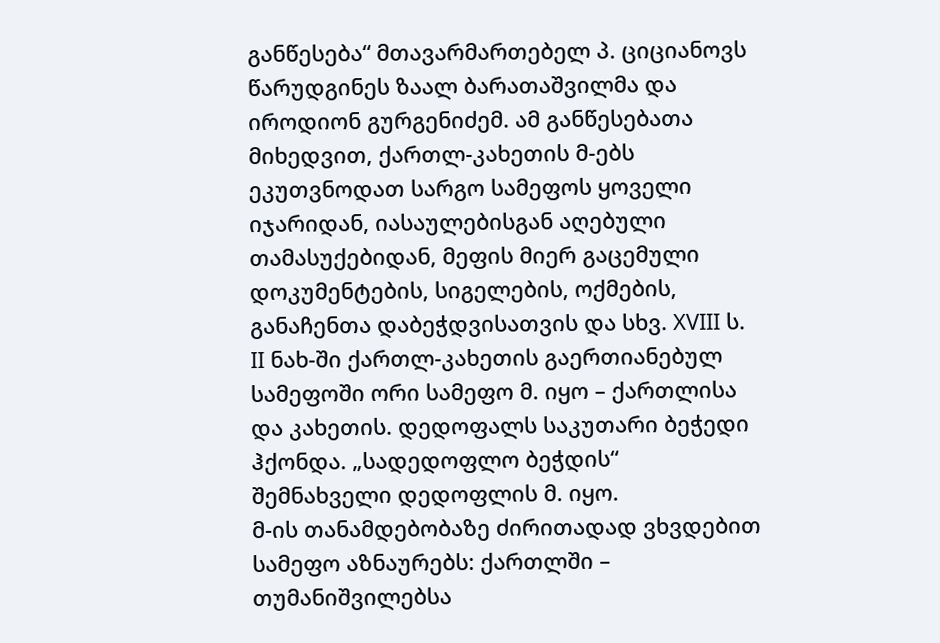განწესება“ მთავარმართებელ პ. ციციანოვს წარუდგინეს ზაალ ბარათაშვილმა და იროდიონ გურგენიძემ. ამ განწესებათა მიხედვით, ქართლ-კახეთის მ-ებს ეკუთვნოდათ სარგო სამეფოს ყოველი იჯარიდან, იასაულებისგან აღებული თამასუქებიდან, მეფის მიერ გაცემული დოკუმენტების, სიგელების, ოქმების, განაჩენთა დაბეჭდვისათვის და სხვ. XVIII ს. II ნახ-ში ქართლ-კახეთის გაერთიანებულ სამეფოში ორი სამეფო მ. იყო – ქართლისა და კახეთის. დედოფალს საკუთარი ბეჭედი ჰქონდა. „სადედოფლო ბეჭდის“ შემნახველი დედოფლის მ. იყო.
მ-ის თანამდებობაზე ძირითადად ვხვდებით სამეფო აზნაურებს: ქართლში – თუმანიშვილებსა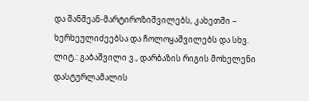და შანშეან-მარტიროზიშვილებს, კახეთში – ხერხეულიძეებსა და ჩოლოყაშვილებს და სხვ.
ლიტ.: გაბაშვილი ვ., დარბაზის რიგის მოხელენი დასტურლამალის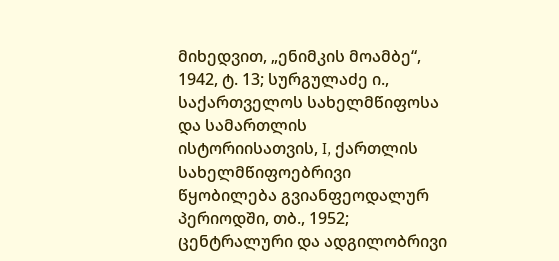მიხედვით, „ენიმკის მოამბე“, 1942, ტ. 13; სურგულაძე ი., საქართველოს სახელმწიფოსა და სამართლის ისტორიისათვის, I, ქართლის სახელმწიფოებრივი წყობილება გვიანფეოდალურ პერიოდში, თბ., 1952; ცენტრალური და ადგილობრივი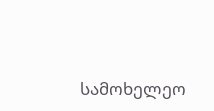სამოხელეო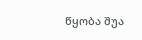წყობა შუა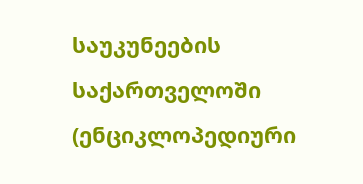საუკუნეების საქართველოში (ენციკლოპედიური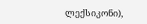ლექსიკონი),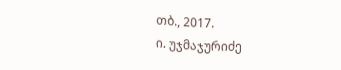თბ., 2017.
ი. უჯმაჯურიძე